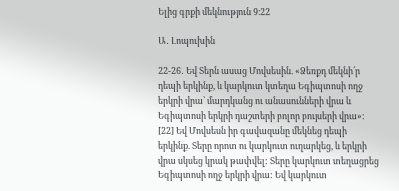Ելից գրքի մեկնություն 9։22

Ա․ Լոպուխին

22-26․ Եվ Տերն ասաց Մովսեսին. «Ձեռքդ մեկնի՛ր դեպի երկինք, և կարկուտ կտեղա Եգիպտոսի ողջ երկրի վրա՝ մարդկանց ու անասունների վրա և Եգիպտոսի երկրի դաշտերի բոլոր բույսերի վրա»: [22] Եվ Մովսեսն իր գավազանը մեկնեց դեպի երկինք. Տերը որոտ ու կարկուտ ուղարկեց, և երկրի վրա սկսեց կրակ թափվել: Տերը կարկուտ տեղացրեց Եգիպտոսի ողջ երկրի վրա: Եվ կարկուտ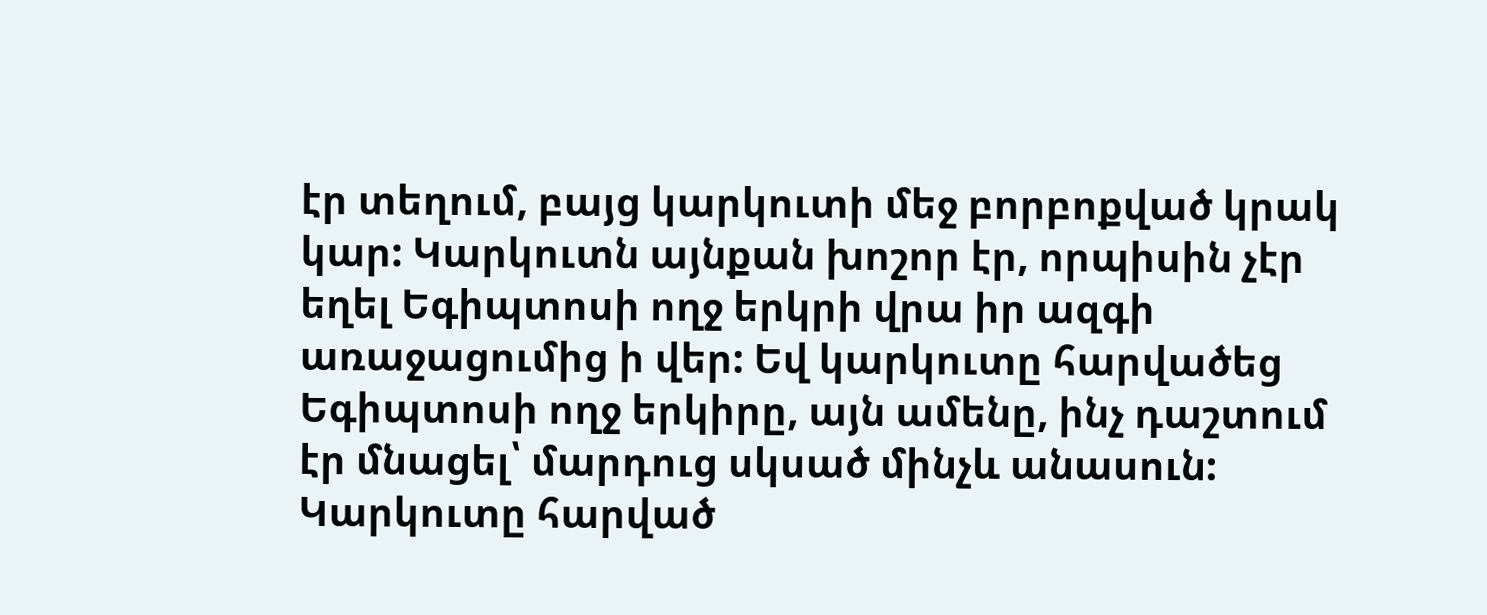էր տեղում, բայց կարկուտի մեջ բորբոքված կրակ կար: Կարկուտն այնքան խոշոր էր, որպիսին չէր եղել Եգիպտոսի ողջ երկրի վրա իր ազգի առաջացումից ի վեր: Եվ կարկուտը հարվածեց Եգիպտոսի ողջ երկիրը, այն ամենը, ինչ դաշտում էր մնացել՝ մարդուց սկսած մինչև անասուն: Կարկուտը հարված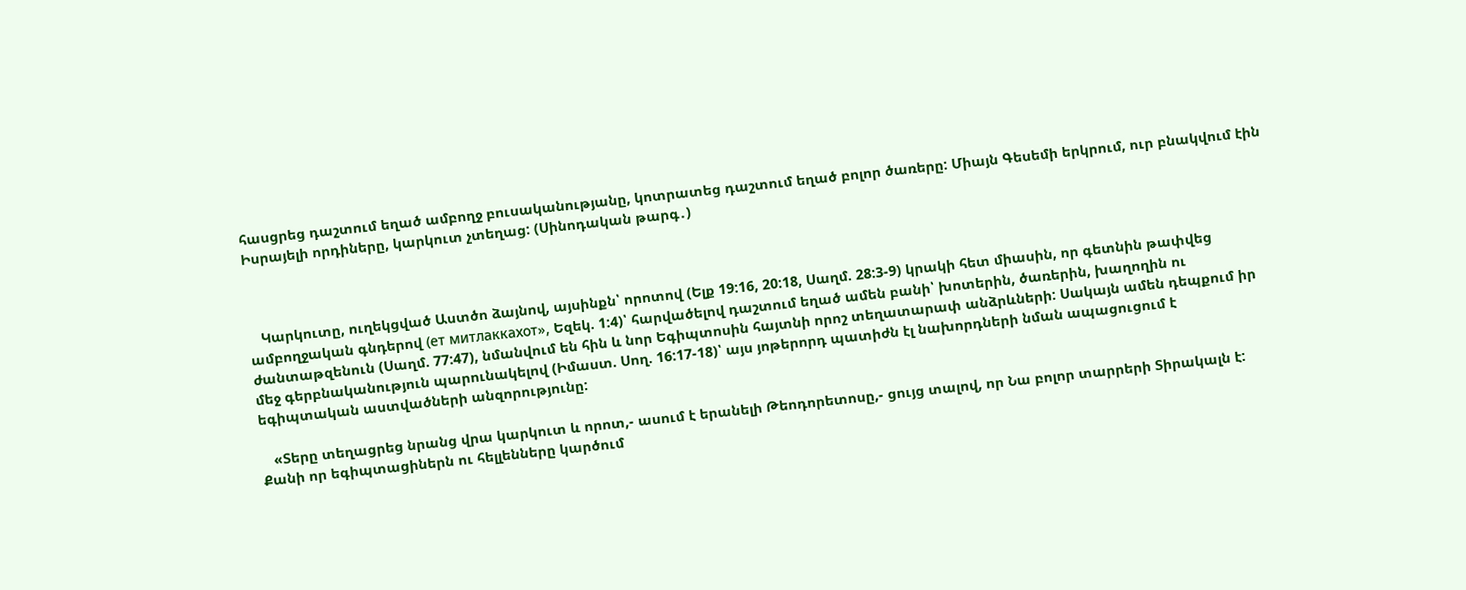հասցրեց դաշտում եղած ամբողջ բուսականությանը, կոտրատեց դաշտում եղած բոլոր ծառերը: Միայն Գեսեմի երկրում, ուր բնակվում էին Իսրայելի որդիները, կարկուտ չտեղաց: (Սինոդական թարգ․)



   Կարկուտը, ուղեկցված Աստծո ձայնով, այսինքն՝ որոտով (Ելք 19:16, 20:18, Սաղմ. 28:3-9) կրակի հետ միասին, որ գետնին թափվեց ամբողջական գնդերով (ет митлаккахот», Եզեկ. 1:4)՝ հարվածելով դաշտում եղած ամեն բանի՝ խոտերին, ծառերին, խաղողին ու ժանտաթզենուն (Սաղմ. 77:47), նմանվում են հին և նոր Եգիպտոսին հայտնի որոշ տեղատարափ անձրևների: Սակայն ամեն դեպքում իր մեջ գերբնականություն պարունակելով (Իմաստ. Սող. 16:17-18)՝ այս յոթերորդ պատիժն էլ նախորդների նման ապացուցում է եգիպտական աստվածների անզորությունը:

   «Տերը տեղացրեց նրանց վրա կարկուտ և որոտ,- ասում է երանելի Թեոդորետոսը,- ցույց տալով, որ Նա բոլոր տարրերի Տիրակալն է: Քանի որ եգիպտացիներն ու հելլենները կարծում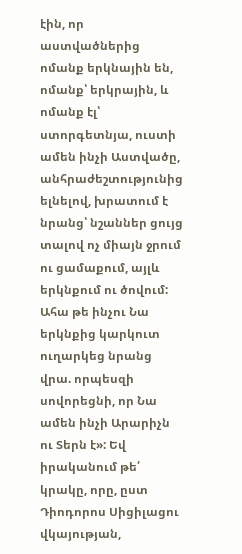էին, որ աստվածներից ոմանք երկնային են, ոմանք՝ երկրային, և ոմանք էլ՝ ստորգետնյա, ուստի ամեն ինչի Աստվածը, անհրաժեշտությունից ելնելով, խրատում է նրանց՝ նշաններ ցույց տալով ոչ միայն ջրում ու ցամաքում, այլև երկնքում ու ծովում: Ահա թե ինչու Նա երկնքից կարկուտ ուղարկեց նրանց վրա. որպեսզի սովորեցնի, որ Նա ամեն ինչի Արարիչն ու Տերն է»: Եվ իրականում թե՛ կրակը, որը, ըստ Դիոդորոս Սիցիլացու վկայության,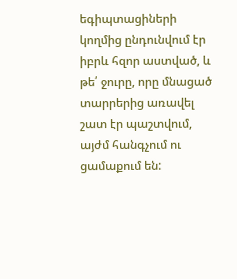եգիպտացիների կողմից ընդունվում էր իբրև հզոր աստված, և թե՛ ջուրը, որը մնացած տարրերից առավել շատ էր պաշտվում, այժմ հանգչում ու ցամաքում են: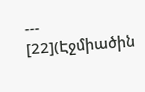---
[22](Էջմիածին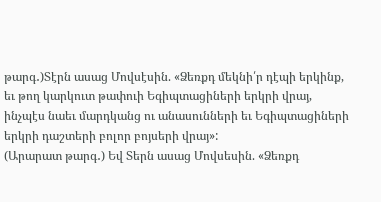թարգ․)Տէրն ասաց Մովսէսին. «Ձեռքդ մեկնի՛ր դէպի երկինք, եւ թող կարկուտ թափուի Եգիպտացիների երկրի վրայ, ինչպէս նաեւ մարդկանց ու անասունների եւ Եգիպտացիների երկրի դաշտերի բոլոր բոյսերի վրայ»:
(Արարատ թարգ․) Եվ Տերն ասաց Մովսեսին. «Ձեռքդ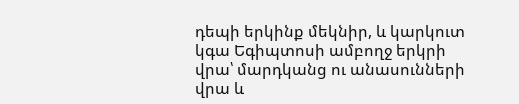դեպի երկինք մեկնիր, և կարկուտ կգա Եգիպտոսի ամբողջ երկրի վրա՝ մարդկանց ու անասունների վրա և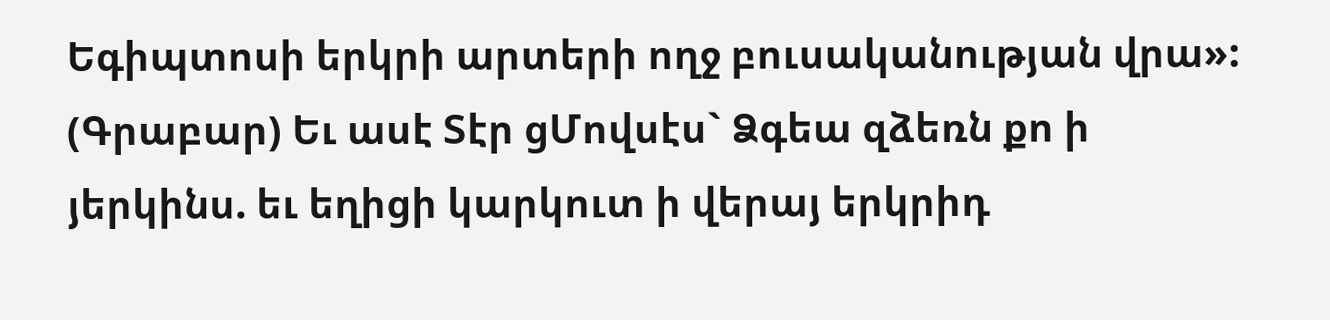Եգիպտոսի երկրի արտերի ողջ բուսականության վրա»:
(Գրաբար) Եւ ասէ Տէր ցՄովսէս` Ձգեա զձեռն քո ի յերկինս. եւ եղիցի կարկուտ ի վերայ երկրիդ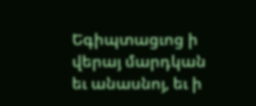Եգիպտացւոց ի վերայ մարդկան եւ անասնոյ, եւ ի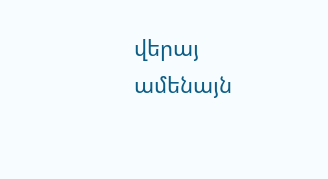վերայ ամենայն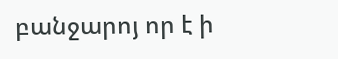բանջարոյ որ է ի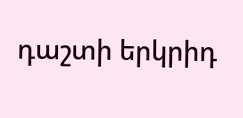դաշտի երկրիդ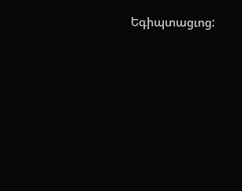Եգիպտացւոց: